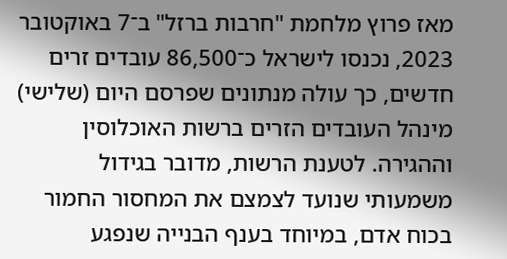מאז פרוץ מלחמת "חרבות ברזל" ב־7 באוקטובר 2023, נכנסו לישראל כ־86,500 עובדים זרים חדשים, כך עולה מנתונים שפרסם היום (שלישי) מינהל העובדים הזרים ברשות האוכלוסין וההגירה. לטענת הרשות, מדובר בגידול משמעותי שנועד לצמצם את המחסור החמור בכוח אדם, במיוחד בענף הבנייה שנפגע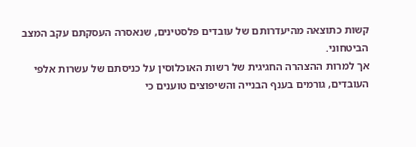קשות כתוצאה מהיעדרותם של עובדים פלסטינים, שנאסרה העסקתם עקב המצב הביטחוני.
אך למרות ההצהרה החגיגית של רשות האוכלוסין על כניסתם של עשרות אלפי העובדים, גורמים בענף הבנייה והשיפוצים טוענים כי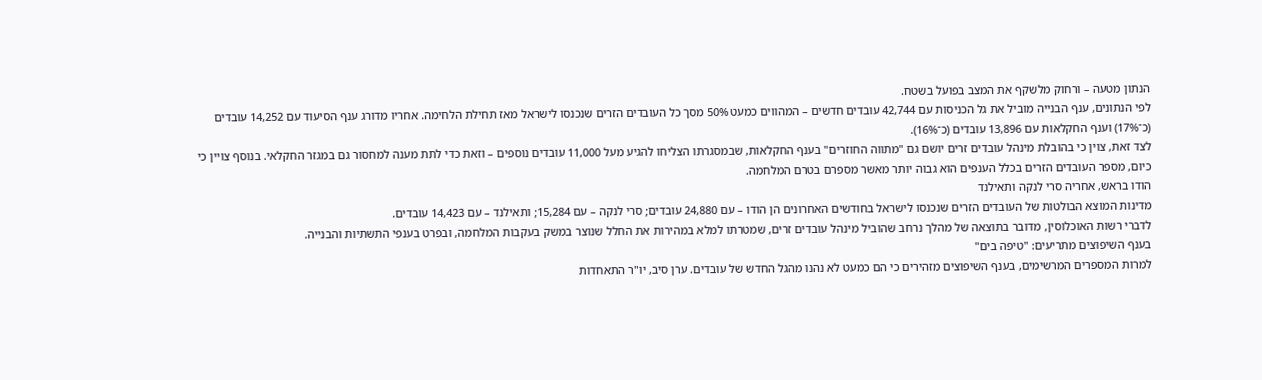הנתון מטעה – ורחוק מלשקף את המצב בפועל בשטח.
לפי הנתונים, ענף הבנייה מוביל את גל הכניסות עם 42,744 עובדים חדשים – המהווים כמעט 50% מסך כל העובדים הזרים שנכנסו לישראל מאז תחילת הלחימה. אחריו מדורג ענף הסיעוד עם 14,252 עובדים (כ־17%) וענף החקלאות עם 13,896 עובדים (כ־16%).
לצד זאת, צוין כי בהובלת מינהל עובדים זרים יושם גם "מתווה החוזרים" בענף החקלאות, שבמסגרתו הצליחו להגיע מעל 11,000 עובדים נוספים – וזאת כדי לתת מענה למחסור גם במגזר החקלאי. בנוסף צויין כי כיום, מספר העובדים הזרים בכלל הענפים הוא גבוה יותר מאשר מספרם בטרם המלחמה.
הודו בראש, אחריה סרי לנקה ותאילנד
מדינות המוצא הבולטות של העובדים הזרים שנכנסו לישראל בחודשים האחרונים הן הודו – עם 24,880 עובדים; סרי לנקה – עם 15,284; ותאילנד – עם 14,423 עובדים.
לדברי רשות האוכלוסין, מדובר בתוצאה של מהלך נרחב שהוביל מינהל עובדים זרים, שמטרתו למלא במהירות את החלל שנוצר במשק בעקבות המלחמה, ובפרט בענפי התשתיות והבנייה.
בענף השיפוצים מתריעים: "טיפה בים"
למרות המספרים המרשימים, בענף השיפוצים מזהירים כי הם כמעט לא נהנו מהגל החדש של עובדים. ערן סיב, יו"ר התאחדות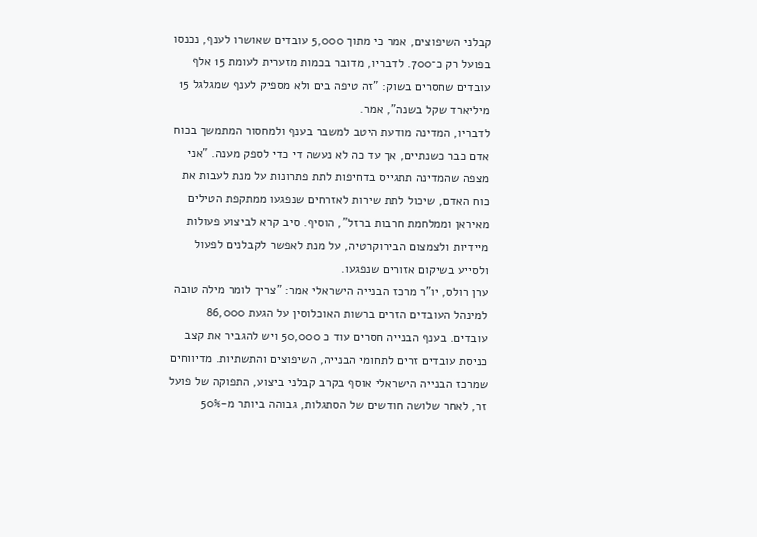קבלני השיפוצים, אמר כי מתוך 5,000 עובדים שאושרו לענף, נכנסו בפועל רק כ־700. לדבריו, מדובר בכמות מזערית לעומת 15 אלף עובדים שחסרים בשוק: "זה טיפה בים ולא מספיק לענף שמגלגל 15 מיליארד שקל בשנה", אמר.
לדבריו, המדינה מודעת היטב למשבר בענף ולמחסור המתמשך בכוח אדם כבר כשנתיים, אך עד כה לא נעשה די כדי לספק מענה. "אני מצפה שהמדינה תתגייס בדחיפות לתת פתרונות על מנת לעבות את כוח האדם, שיכול לתת שירות לאזרחים שנפגעו ממתקפת הטילים מאיראן וממלחמת חרבות ברזל", הוסיף. סיב קרא לביצוע פעולות מיידיות ולצמצום הבירוקרטיה, על מנת לאפשר לקבלנים לפעול ולסייע בשיקום אזורים שנפגעו.
ערן רולס, יו"ר מרכז הבנייה הישראלי אמר: "צריך לומר מילה טובה למינהל העובדים הזרים ברשות האוכלוסין על הגעת 86,000 עובדים. בענף הבנייה חסרים עוד כ 50,000 ויש להגביר את קצב כניסת עובדים זרים לתחומי הבנייה, השיפוצים והתשתיות. מדיווחים שמרכז הבנייה הישראלי אוסף בקרב קבלני ביצוע, התפוקה של פועל זר, לאחר שלושה חודשים של הסתגלות, גבוהה ביותר מ-50%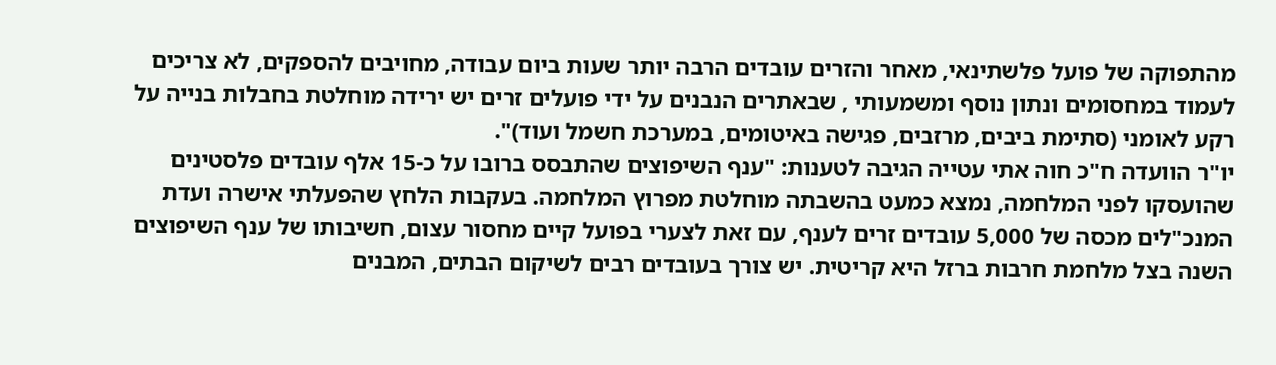מהתפוקה של פועל פלשתינאי, מאחר והזרים עובדים הרבה יותר שעות ביום עבודה, מחויבים להספקים, לא צריכים לעמוד במחסומים ונתון נוסף ומשמעותי , שבאתרים הנבנים על ידי פועלים זרים יש ירידה מוחלטת בחבלות בנייה על רקע לאומני (סתימת ביבים, מרזבים, פגישה באיטומים, במערכת חשמל ועוד)".
יו"ר הוועדה ח"כ חוה אתי עטייה הגיבה לטענות: "ענף השיפוצים שהתבסס ברובו על כ-15 אלף עובדים פלסטינים שהועסקו לפני המלחמה, נמצא כמעט בהשבתה מוחלטת מפרוץ המלחמה. בעקבות הלחץ שהפעלתי אישרה ועדת המנכ"לים מכסה של 5,000 עובדים זרים לענף, עם זאת לצערי בפועל קיים מחסור עצום, חשיבותו של ענף השיפוצים השנה בצל מלחמת חרבות ברזל היא קריטית. יש צורך בעובדים רבים לשיקום הבתים, המבנים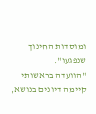ומוסדות החינוך שנפגעו".
"הוועדה בראשותי קיימה דיונים בנושא,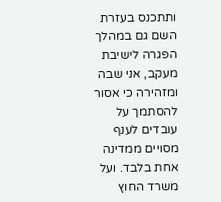ותתכנס בעזרת השם גם במהלך הפגרה לישיבת מעקב, אני שבה ומזהירה כי אסור להסתמך על עובדים לענף מסויים ממדינה אחת בלבד. ועל משרד החוץ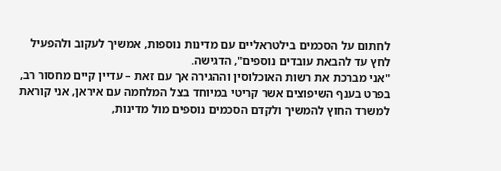לחתום על הסכמים בילטראליים עם מדינות נוספות, אמשיך לעקוב ולהפעיל לחץ עד להבאת עובדים נוספים", הדגישה.
"אני מברכת את רשות האוכלוסין וההגירה אך עם זאת – עדיין קיים מחסור רב, בפרט בענף השיפוצים אשר קריטי במיוחד בצל המלחמה עם איראן, אני קוראת למשרד החוץ להמשיך ולקדם הסכמים נוספים מול מדינות,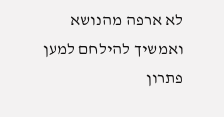לא ארפה מהנושא ואמשיך להילחם למען פתרון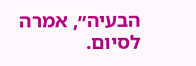הבעיה״, אמרה לסיום.